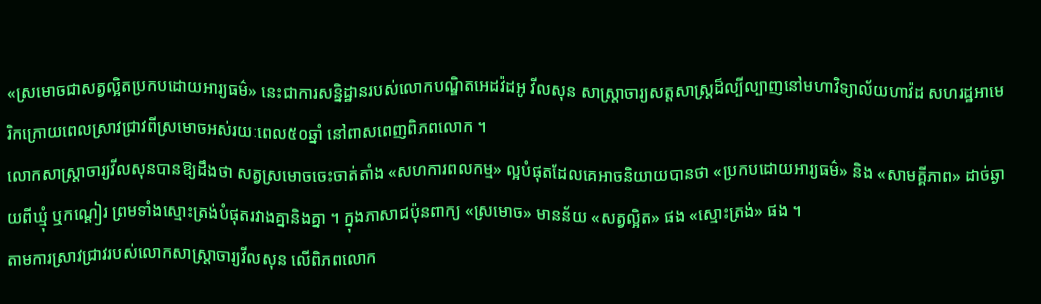«ស្រមោចជាសត្វល្អិតប្រកបដោយអារ្យធម៌» នេះជាការសន្និដ្ឋានរបស់លោកបណ្ឌិតអេដវ៉ដអូ វីលសុន សាស្ត្រាចារ្យសត្តសាស្ត្រដ៏ល្បីល្បាញនៅមហាវិទ្យាល័យហាវ៉ដ សហរដ្ឋអាមេរិកក្រោយពេលស្រាវជ្រាវពីស្រមោចអស់រយៈពេល៥០ឆ្នាំ នៅពាសពេញពិភពលោក ។
លោកសាស្ត្រាចារ្យវីលសុនបានឱ្យដឹងថា សត្វស្រមោចចេះចាត់តាំង «សហការពលកម្ម» ល្អបំផុតដែលគេអាចនិយាយបានថា «ប្រកបដោយអារ្យធម៌» និង «សាមគ្គីភាព» ដាច់ឆ្ងាយពីឃ្មុំ ឬកណ្តៀរ ព្រមទាំងស្មោះត្រង់បំផុតរវាងគ្នានិងគ្នា ។ ក្នុងភាសាជប៉ុនពាក្យ «ស្រមោច» មានន័យ «សត្វល្អិត» ផង «ស្មោះត្រង់» ផង ។
តាមការស្រាវជ្រាវរបស់លោកសាស្ត្រាចារ្យវីលសុន លើពិភពលោក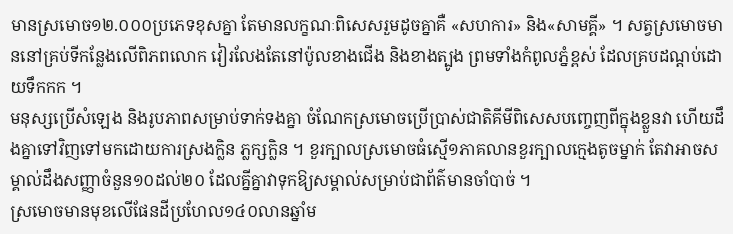មានស្រមោច១២.០០០ប្រភេទខុសគ្នា តែមានលក្ខណៈពិសេសរួមដូចគ្នាគឺ «សហការ» និង«សាមគ្គី» ។ សត្វស្រមោចមាននៅគ្រប់ទីកន្លែងលើពិភពលោក វៀរលែងតែនៅប៉ូលខាងជើង និងខាងត្បូង ព្រមទាំងកំពូលភ្នំខ្ពស់ ដែលគ្របដណ្តប់ដោយទឹកកក ។
មនុស្សប្រើសំឡេង និងរូបភាពសម្រាប់ទាក់ទងគ្នា ចំណែកស្រមោចប្រើប្រាស់ជាតិគីមីពិសេសបញ្ចេញពីក្នុងខ្លួនវា ហើយដឹងគ្នាទៅវិញទៅមកដោយការស្រងក្លិន ភ្លក្សក្លិន ។ ខួរក្បាលស្រមោចធំស្មើ១ភាគលានខួរក្បាលក្មេងតូចម្នាក់ តែវាអាចសម្គាល់ដឹងសញ្ញាចំនួន១០ដល់២០ ដែលគ្នីគ្នាវាទុកឱ្យសម្គាល់សម្រាប់ជាព័ត៌មានចាំបាច់ ។
ស្រមោចមានមុខលើផែនដីប្រហែល១៤០លានឆ្នាំម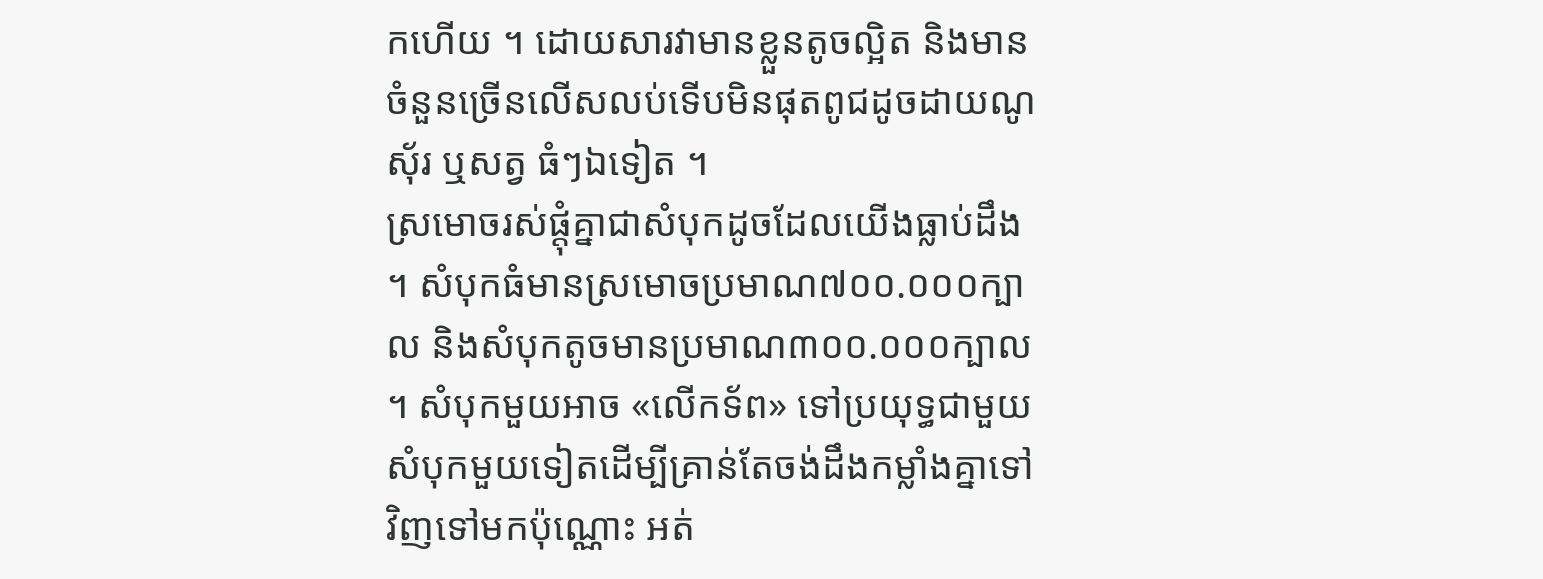កហើយ ។ ដោយសារវាមានខ្លួនតូចល្អិត និងមានចំនួនច្រើនលើសលប់ទើបមិនផុតពូជដូចដាយណូស៊័រ ឬសត្វ ធំៗឯទៀត ។
ស្រមោចរស់ផ្តុំគ្នាជាសំបុកដូចដែលយើងធ្លាប់ដឹង ។ សំបុកធំមានស្រមោចប្រមាណ៧០០.០០០ក្បាល និងសំបុកតូចមានប្រមាណ៣០០.០០០ក្បាល ។ សំបុកមួយអាច «លើកទ័ព» ទៅប្រយុទ្ធជាមួយសំបុកមួយទៀតដើម្បីគ្រាន់តែចង់ដឹងកម្លាំងគ្នាទៅវិញទៅមកប៉ុណ្ណោះ អត់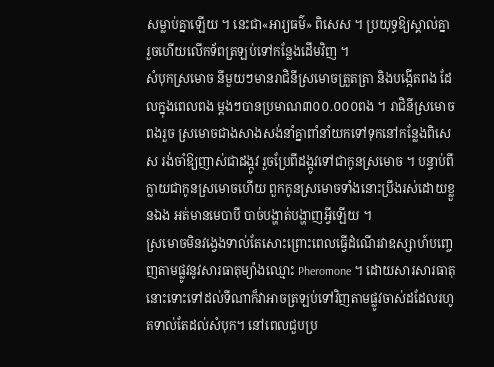សម្លាប់គ្នាឡើយ ។ នេះជា«អារ្យធម៌» ពិសេស ។ ប្រយុទ្ធឱ្យស្គាល់គ្នា រួចហើយលើកទ័ពត្រឡប់ទៅកន្លែងដើមវិញ ។
សំបុកស្រមោច នីមួយៗមានរាជិនីស្រមោចត្រួតត្រា និងបង្កើតពង ដែលក្នុងពេលពង ម្តងៗបានប្រមាណ៣០០.០០០ពង ។ រាជិនីស្រមោចពងរួច ស្រមោចជាងសាងសង់នាំគ្នាពាំនាំយកទៅទុកនៅកន្លែងពិសេស រង់ចាំឱ្យញាស់ជាដង្កូវ រួចប្រែពីដង្កូវទៅជាកូនស្រមោច ។ បន្ទាប់ពីក្លាយជាកូនស្រមោចហើយ ពួកកូនស្រមោចទាំងនោះប្រឹងរស់ដោយខ្លួនឯង អត់មានមេបាបី បាច់បង្ហាត់បង្ហាញអ្វីឡើយ ។
ស្រមោចមិនវង្វេងទាល់តែសោះព្រោះពេលធ្វើដំណើរវាឧស្សាហ៍បញ្ចេញតាមផ្លូវនូវសារធាតុម្យ៉ាងឈ្មោះ Pheromone ។ ដោយសារសារធាតុនោះទោះទៅដល់ទីណាក៏វាអាចត្រឡប់ទៅវិញតាមផ្លូវចាស់ដដែលរហូតទាល់តែដល់សំបុក។ នៅពេលជួបប្រ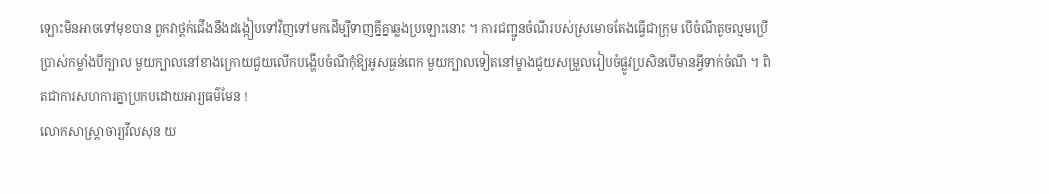ឡោះមិនអាចទៅមុខបាន ពួកវាថ្ពក់ជើងនឹងដង្កៀបទៅវិញទៅមកដើម្បីទាញគ្នីគ្នាឆ្លងប្រឡោះនោះ ។ ការជញ្ជូនចំណីរបស់ស្រមោចតែងធ្វើជាក្រុម បើចំណីតូចល្មមប្រើប្រាស់កម្លាំងបីក្បាល មួយក្បាលនៅខាងក្រោយជួយលើកបង្ហើបចំណីកុំឱ្យអូសធ្ងន់ពេក មួយក្បាលទៀតនៅម្ខាងជួយសម្រួលរៀបចំផ្លូវប្រសិនបើមានអ្វីទាក់ចំណី ។ ពិតជាការសហការគ្នាប្រកបដោយអារ្យធម៌មែន !
លោកសាស្ត្រាចារ្យវីលសុន យ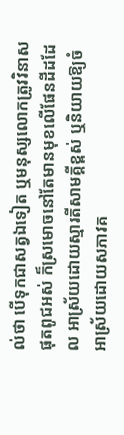ល់ថា បើទុកជាសត្វឯទៀត ឬមនុស្សលោកត្រូវវិនាសផុតពូជអស់ ក៏ស្រមោចនៅតែមានមុខលើផែនដីដដែល អាស្រ័យដោយស្មារតីសាមគ្គីខ្ពស់ ឬនិយាយឱ្យចំអាស្រ័យដោយសភាវគ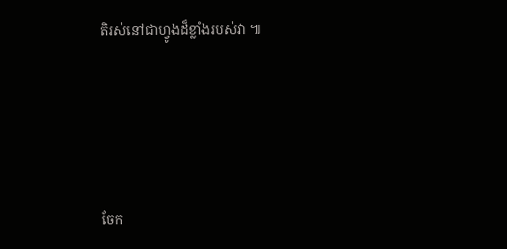តិរស់នៅជាហ្វូងដ៏ខ្លាំងរបស់វា ៕





ចែក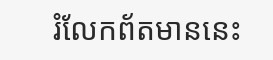រំលែកព័តមាននេះ